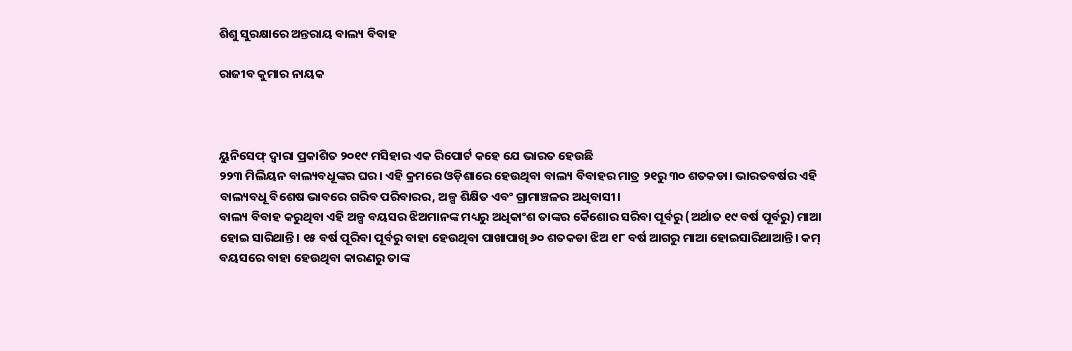ଶିଶୁ ସୁରକ୍ଷାରେ ଅନ୍ତରାୟ ବାଲ୍ୟ ବିବାହ

ରାଜୀବ କୁମାର ନାୟକ



ୟୁନିସେଫ୍‌ ଦ୍ୱାରା ପ୍ରକାଶିତ ୨୦୧୯ ମସିହାର ଏକ ରିପୋର୍ଟ କହେ ଯେ ଭାରତ ହେଉଛି
୨୨୩ ମିଲିୟନ ବାଲ୍ୟବଧୂଙ୍କର ଘର। ଏହି କ୍ରମରେ ଓଡ଼ିଶାରେ ହେଉଥିବା ବାଲ୍ୟ ବିବାହର ମାତ୍ର ୨୧ରୁ ୩୦ ଶତକଡା। ଭାରତବର୍ଷର ଏହି ବାଲ୍ୟବଧୂ ବିଶେଷ ଭାବରେ ଗରିବ ପରିବାରର, ଅଳ୍ପ ଶିକ୍ଷିତ ଏବଂ ଗ୍ରାମାଞ୍ଚଳର ଅଧିବାସୀ।
ବାଲ୍ୟ ବିବାହ କରୁଥିବା ଏହି ଅଳ୍ପ ବୟସର ଝିଅମାନଙ୍କ ମଧ୍ୟରୁ ଅଧିକାଂଶ ତାଙ୍କର କୈଶୋର ସରିବା ପୂର୍ବରୁ (ଅର୍ଥାତ ୧୯ ବର୍ଷ ପୂର୍ବରୁ) ମାଆ ହୋଇ ସାରିଥାନ୍ତି। ୧୫ ବର୍ଷ ପୂରିବା ପୂର୍ବରୁ ବାହା ହେଉଥିବା ପାଖାପାଖି ୬୦ ଶତକଡା ଝିଅ ୧୮ ବର୍ଷ ଆଗରୁ ମାଆ ହୋଇସାରିଥାଆନ୍ତି। କମ୍‌ ବୟସରେ ବାହା ହେଉଥିବା କାରଣରୁ ତାଙ୍କ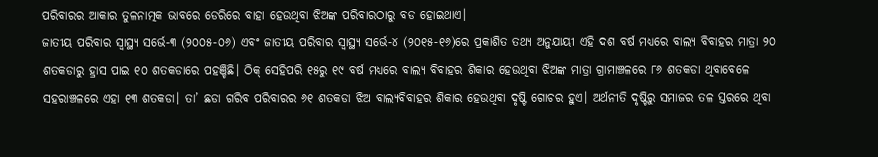ପରିବାରର ଆକାର ତୁଳନାତ୍ମକ ଭାବରେ ଡେରିରେ ବାହା ହେଉଥିବା ଝିଅଙ୍କ ପରିବାରଠାରୁ ବଡ ହୋଇଥାଏ।
ଜାତୀୟ ପରିବାର ସ୍ବାସ୍ଥ୍ୟ ସର୍ଭେ-୩ (୨୦୦୫-୦୬) ଏବଂ ଜାତୀୟ ପରିବାର ସ୍ବାସ୍ଥ୍ୟ ସର୍ଭେ-୪ (୨୦୧୫-୧୬)ରେ ପ୍ରକାଶିତ ତଥ୍ୟ ଅନୁଯାୟୀ ଏହି ଦଶ ବର୍ଷ ମଧ୍ୟରେ ବାଲ୍ୟ ବିବାହର ମାତ୍ରା ୨୦ ଶତକଡାରୁ ହ୍ରାସ ପାଇ ୧୦ ଶତକଡାରେ ପହଞ୍ଚିଛି। ଠିକ୍‌ ସେହିପରି ୧୫ରୁ ୧୯ ବର୍ଷ ମଧ୍ୟରେ ବାଲ୍ୟ ବିବାହର ଶିକାର ହେଉଥିବା ଝିଅଙ୍କ ମାତ୍ରା ଗ୍ରାମାଞ୍ଚଳରେ ୮୬ ଶତକଡା ଥିବାବେଳେ ସହରାଞ୍ଚଳରେ ଏହା ୧୩ ଶତକଡା। ତା’ ଛଡା ଗରିବ ପରିବାରର ୬୧ ଶତକଡା ଝିଅ ବାଲ୍ୟବିବାହର ଶିକାର ହେଉଥିବା ଦୃଷ୍ଟି ଗୋଚର ହୁଏ। ଅର୍ଥନୀତି ଦୃଷ୍ଟିରୁ ସମାଜର ତଳ ସ୍ତରରେ ଥିବା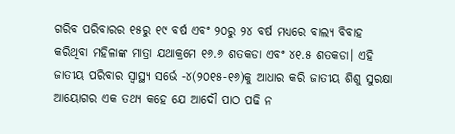ଗରିବ ପରିବାରର ୧୫ରୁ ୧୯ ବର୍ଷ ଏବଂ ୨୦ରୁ ୨୪ ବର୍ଷ ମଧ୍ୟରେ ବାଲ୍ୟ ବିବାହ କରିଥିବା ମହିଳାଙ୍କ ମାତ୍ରା ଯଥାକ୍ରମେ ୧୬.୬ ଶତକଡା ଏବଂ ୪୧.୫ ଶତକଡା। ଏହି ଜାତୀୟ ପରିବାର ସ୍ବାସ୍ଥ୍ୟ ସର୍ଭେ -୪(୨୦୧୫-୧୬)କୁ ଆଧାର କରି ଜାତୀୟ ଶିଶୁ ସୁରକ୍ଷା ଆୟୋଗର ଏକ ତଥ୍ୟ କହେ ଯେ ଆଦୌ ପାଠ ପଢି ନ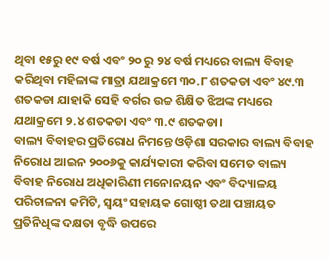ଥିବା ୧୫ରୁ ୧୯ ବର୍ଷ ଏବଂ ୨୦ ରୁ ୨୪ ବର୍ଷ ମଧ୍ୟରେ ବାଲ୍ୟ ବିବାହ କରିଥିବା ମହିଳାଙ୍କ ମାତ୍ରା ଯଥାକ୍ରମେ ୩୦.୮ ଶତକଡା ଏବଂ ୪୯.୩ ଶତକଡା ଯାହାକି ସେହି ବର୍ଗର ଉଚ୍ଚ ଶିକ୍ଷିତ ଝିଅଙ୍କ ମଧ୍ୟରେ ଯଥାକ୍ରମେ ୨.୪ ଶତକଡା ଏବଂ ୩.୯ ଶତକଡା।
ବାଲ୍ୟ ବିବାହର ପ୍ରତିରୋଧ ନିମନ୍ତେ ଓଡ଼ିଶା ସରକାର ବାଲ୍ୟ ବିବାହ ନିରୋଧ ଆଇନ ୨୦୦୬କୁ କାର୍ଯ୍ୟକାରୀ କରିବା ସମେତ ବାଲ୍ୟ ବିବାହ ନିରୋଧ ଅଧିକାରିଣୀ ମନୋନୟନ ଏବଂ ବିଦ୍ୟାଳୟ ପରିଚାଳନା କମିଟି, ସ୍ବୟଂ ସହାୟକ ଗୋଷ୍ଠୀ ତଥା ପଞ୍ଚାୟତ ପ୍ରତିନିଧିଙ୍କ ଦକ୍ଷତା ବୃଦ୍ଧି ଉପରେ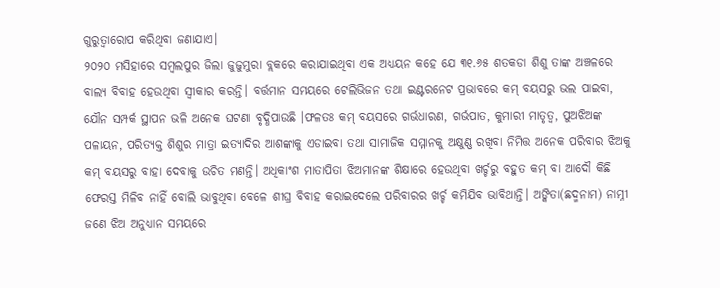ଗୁରୁତ୍ୱାରୋପ କରିଥିବା ଜଣାଯାଏ।
୨୦୨୦ ମସିହାରେ ସମ୍ବଲପୁର ଜିଲା ଜୁଜୁମୁରା ବ୍ଲକରେ କରାଯାଇଥିବା ଏକ ଅଧ୍ୟୟନ କହେ ଯେ ୩୧.୬୫ ଶତକଡା ଶିଶୁ ତାଙ୍କ ଅଞ୍ଚଳରେ ବାଲ୍ୟ ବିବାହ ହେଉଥିବା ସ୍ବୀକାର କରନ୍ତି। ବର୍ତ୍ତମାନ ସମୟରେ ଟେଲିଭିଜନ ତଥା ଇଣ୍ଟରନେଟ ପ୍ରଭାବରେ କମ୍‌ ବୟସରୁ ଭଲ ପାଇବା, ଯୌନ ସମ୍ପର୍କ ସ୍ଥାପନ ଭଳି ଅନେକ ଘଟଣା ବୃଦ୍ଧିପାଉଛି ।ଫଳତଃ କମ୍‌ ବୟସରେ ଗର୍ଭଧାରଣ, ଗର୍ଭପାତ, କୁମାରୀ ମାତୃତ୍ୱ, ପୁଅଝିଅଙ୍କ ପଳାୟନ, ପରିତ୍ୟକ୍ତ ଶିଶୁର ମାତ୍ରା ଇତ୍ୟାଦିର ଆଶଙ୍କାକୁ ଏଡାଇବା ତଥା ସାମାଜିକ ସମ୍ମାନକୁ ଅକ୍ଷୁଣ୍ଣ ରଖିବା ନିମିତ୍ତ ଅନେକ ପରିବାର ଝିଅକୁ କମ୍‌ ବୟସରୁ ବାହା ଦେବାକୁ ଉଚିତ ମଣନ୍ତି। ଅଧିକାଂଶ ମାତାପିତା ଝିଅମାନଙ୍କ ଶିକ୍ଷାରେ ହେଉଥିବା ଖର୍ଚ୍ଚରୁ ବହୁତ କମ୍‌ ବା ଆଦୌ କିଛି ଫେରସ୍ତ ମିଳିବ ନାହିଁ ବୋଲି ଭାବୁଥିବା ବେଳେ ଶୀଘ୍ର ବିବାହ କରାଇଦେଲେ ପରିବାରର ଖର୍ଚ୍ଚ କମିଯିବ ଭାବିଥାନ୍ତି। ଅଙ୍କିତା(ଛଦ୍ମନାମ) ନାମ୍ନୀ ଜଣେ ଝିଅ ଅନୁଧ୍ୟାନ ସମୟରେ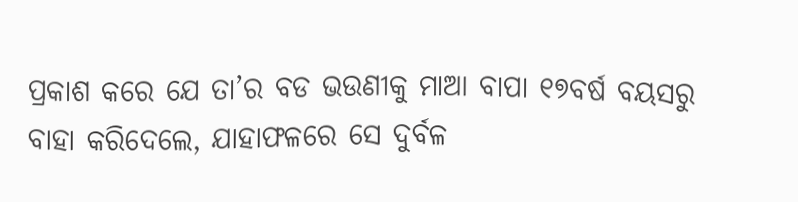ପ୍ରକାଶ କରେ ଯେ ତା’ର ବଡ ଭଉଣୀକୁ ମାଆ ବାପା ୧୭ବର୍ଷ ବୟସରୁ ବାହା କରିଦେଲେ, ଯାହାଫଳରେ ସେ ଦୁର୍ବଳ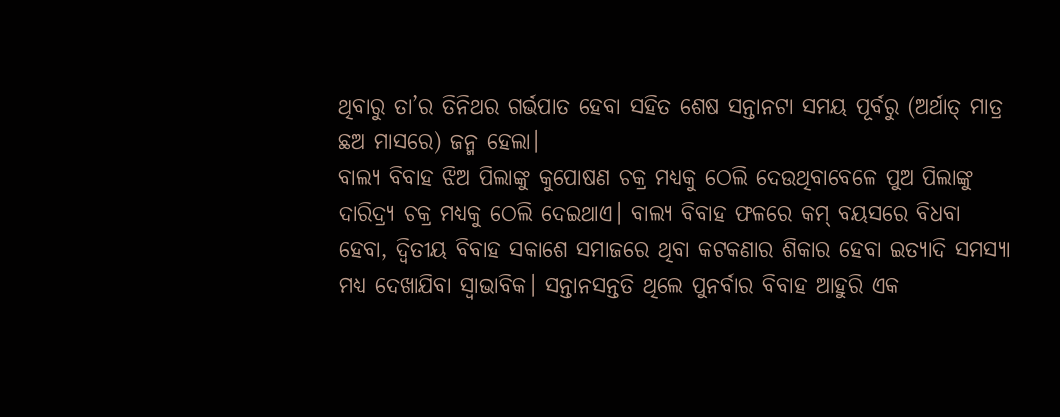ଥିବାରୁ ତା’ର ତିନିଥର ଗର୍ଭପାତ ହେବା ସହିତ ଶେଷ ସନ୍ତାନଟା ସମୟ ପୂର୍ବରୁ (ଅର୍ଥାତ୍‌ ମାତ୍ର ଛଅ ମାସରେ) ଜନ୍ମ ହେଲା।
ବାଲ୍ୟ ବିବାହ ଝିଅ ପିଲାଙ୍କୁ କୁପୋଷଣ ଚକ୍ର ମଧ୍ୟକୁ ଠେଲି ଦେଉଥିବାବେଳେ ପୁଅ ପିଲାଙ୍କୁ ଦାରିଦ୍ର୍ୟ ଚକ୍ର ମଧ୍ୟକୁ ଠେଲି ଦେଇଥାଏ। ବାଲ୍ୟ ବିବାହ ଫଳରେ କମ୍‌ ବୟସରେ ବିଧବା ହେବା, ଦ୍ୱିତୀୟ ବିବାହ ସକାଶେ ସମାଜରେ ଥିବା କଟକଣାର ଶିକାର ହେବା ଇତ୍ୟାଦି ସମସ୍ୟା ମଧ୍ୟ ଦେଖାଯିବା ସ୍ବାଭାବିକ। ସନ୍ତାନସନ୍ତତି ଥିଲେ ପୁନର୍ବାର ବିବାହ ଆହୁରି ଏକ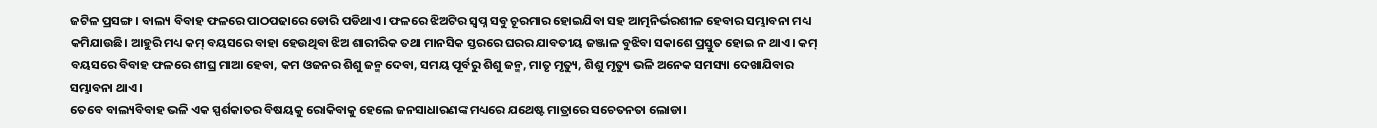ଜଟିଳ ପ୍ରସଙ୍ଗ। ବାଲ୍ୟ ବିବାହ ଫଳରେ ପାଠପଢାରେ ଡୋରି ପଡିଥାଏ। ଫଳରେ ଝିଅଟିର ସ୍ବପ୍ନ ସବୁ ଚୂରମାର ହୋଇଯିବା ସହ ଆତ୍ମନିର୍ଭରଶୀଳ ହେବାର ସମ୍ଭାବନା ମଧ୍ୟ କମିଯାଉଛି। ଆହୁରି ମଧ୍ୟ କମ୍‌ ବୟସରେ ବାହା ହେଉଥିବା ଝିଅ ଶାରୀରିକ ତଥା ମାନସିକ ସ୍ତରରେ ଘରର ଯାବତୀୟ ଜଞ୍ଜାଳ ବୁଝିବା ସକାଶେ ପ୍ରସ୍ତୁତ ହୋଇ ନ ଥାଏ। କମ୍‌ ବୟସରେ ବିବାହ ଫଳରେ ଶୀଘ୍ର ମାଆ ହେବା, କମ ଓଜନର ଶିଶୁ ଜନ୍ମ ଦେବା, ସମୟ ପୂର୍ବରୁ ଶିଶୁ ଜନ୍ମ, ମାତୃ ମୃତ୍ୟୁ, ଶିଶୁ ମୃତ୍ୟୁ ଭଳି ଅନେକ ସମସ୍ୟା ଦେଖାଯିବାର ସମ୍ଭାବନା ଥାଏ।
ତେବେ ବାଲ୍ୟବିବାହ ଭଳି ଏକ ସ୍ପର୍ଶକାତର ବିଷୟକୁ ରୋକିବାକୁ ହେଲେ ଜନସାଧାରଣଙ୍କ ମଧ୍ୟରେ ଯଥେଷ୍ଟ ମାତ୍ରାରେ ସଚେତନତା ଲୋଡା।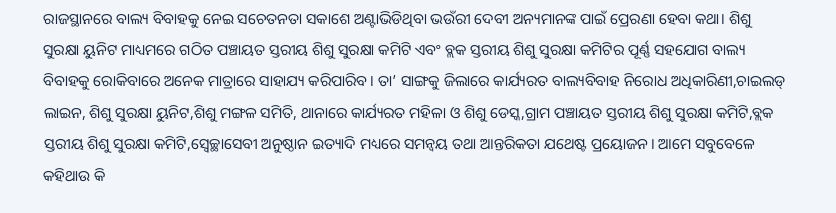ରାଜସ୍ଥାନରେ ବାଲ୍ୟ ବିବାହକୁ ନେଇ ସଚେତନତା ସକାଶେ ଅଣ୍ଟାଭିଡିଥିବା ଭଉଁରୀ ଦେବୀ ଅନ୍ୟମାନଙ୍କ ପାଇଁ ପ୍ରେରଣା ହେବା କଥା। ଶିଶୁ ସୁରକ୍ଷା ୟୁନିଟ ମାଧ୍ୟମରେ ଗଠିତ ପଞ୍ଚାୟତ ସ୍ତରୀୟ ଶିଶୁ ସୁରକ୍ଷା କମିଟି ଏବଂ ବ୍ଲକ ସ୍ତରୀୟ ଶିଶୁ ସୁରକ୍ଷା କମିଟିର ପୂର୍ଣ୍ଣ ସହଯୋଗ ବାଲ୍ୟ ବିବାହକୁ ରୋକିବାରେ ଅନେକ ମାତ୍ରାରେ ସାହାଯ୍ୟ କରିପାରିବ। ତା’ ସାଙ୍ଗକୁ ଜିଲାରେ କାର୍ଯ୍ୟରତ ବାଲ୍ୟବିବାହ ନିରୋଧ ଅଧିକାରିଣୀ,ଚାଇଲଡ୍‌ ଲାଇନ, ଶିଶୁ ସୁରକ୍ଷା ୟୁନିଟ,ଶିଶୁ ମଙ୍ଗଳ ସମିତି, ଥାନାରେ କାର୍ଯ୍ୟରତ ମହିଳା ଓ ଶିଶୁ ଡେସ୍କ,ଗ୍ରାମ ପଞ୍ଚାୟତ ସ୍ତରୀୟ ଶିଶୁ ସୁରକ୍ଷା କମିଟି,ବ୍ଲକ ସ୍ତରୀୟ ଶିଶୁ ସୁରକ୍ଷା କମିଟି,ସ୍ବେଚ୍ଛାସେବୀ ଅନୁଷ୍ଠାନ ଇତ୍ୟାଦି ମଧ୍ୟରେ ସମନ୍ବୟ ତଥା ଆନ୍ତରିକତା ଯଥେଷ୍ଟ ପ୍ରୟୋଜନ। ଆମେ ସବୁବେଳେ କହିଥାଉ କି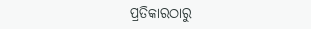ପ୍ରତିକାରଠାରୁ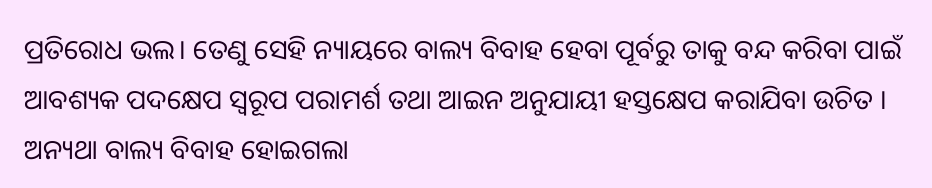ପ୍ରତିରୋଧ ଭଲ। ତେଣୁ ସେହି ନ୍ୟାୟରେ ବାଲ୍ୟ ବିବାହ ହେବା ପୂର୍ବରୁ ତାକୁ ବନ୍ଦ କରିବା ପାଇଁ ଆବଶ୍ୟକ ପଦକ୍ଷେପ ସ୍ବରୂପ ପରାମର୍ଶ ତଥା ଆଇନ ଅନୁଯାୟୀ ହସ୍ତକ୍ଷେପ କରାଯିବା ଉଚିତ । ଅନ୍ୟଥା ବାଲ୍ୟ ବିବାହ ହୋଇଗଲା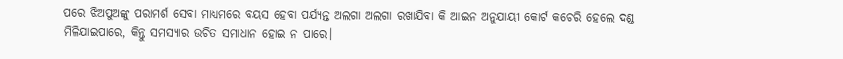ପରେ ଝିଅପୁଅଙ୍କୁ ପରାମର୍ଶ ସେବା ମାଧ୍ୟମରେ ବୟସ ହେବା ପର୍ଯ୍ୟନ୍ତ ଅଲଗା ଅଲଗା ରଖାଯିବା କି ଆଇନ ଅନୁଯାୟୀ କୋର୍ଟ କଚେରି ହେଲେ ଦଣ୍ଡ ମିଳିଯାଇପାରେ, କିନ୍ତୁ ସମସ୍ୟାର ଉଚିତ ସମାଧାନ ହୋଇ ନ ପାରେ।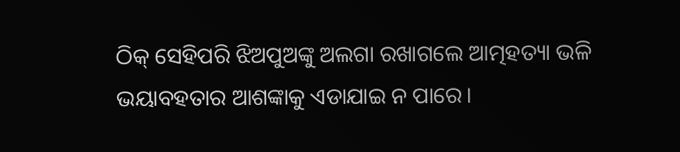ଠିକ୍‌ ସେହିପରି ଝିଅପୁଅଙ୍କୁ ଅଲଗା ରଖାଗଲେ ଆତ୍ମହତ୍ୟା ଭଳି ଭୟାବହତାର ଆଶଙ୍କାକୁ ଏଡାଯାଇ ନ ପାରେ।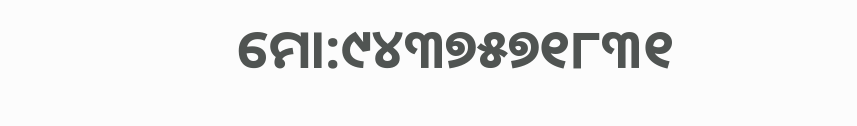ମୋ:୯୪୩୭୫୭୧୮୩୧